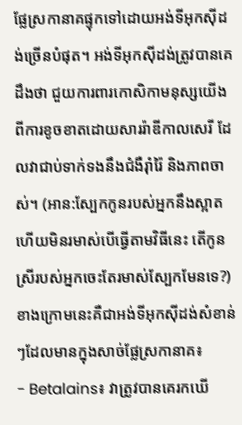ផ្លែស្រកានាគផ្ទុកទៅដោយអង់ទីអុកស៊ីដង់ច្រើនបំផុត។ អង់ទីអុកស៊ីដង់ត្រូវបានគេដឹងថា ជួយការពារកោសិកាមនុស្សយើងពីការខូចខាតដោយសាររ៉ាឌីកាលសេរី ដែលវាជាប់ទាក់ទងនឹងជំងឺរ៉ាំរ៉ៃ និងភាពចាស់។ (អាន:ស្បែកកូនរបស់អ្នកនឹងស្អាតហើយមិនរមាស់បើធ្វើតាមវិធីនេះ តើកូនស្រីរបស់អ្នកចេះតែរមាស់ស្បែកមែនទេ?)ខាងក្រោមនេះគឺជាអង់ទីអុកស៊ីដង់សំខាន់ៗដែលមានក្នុងសាច់ផ្លែស្រកានាគ៖
- Betalains៖ វាត្រូវបានគេរកឃើ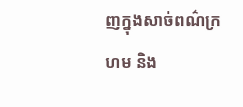ញក្នុងសាច់ពណ៌ក្រហម និង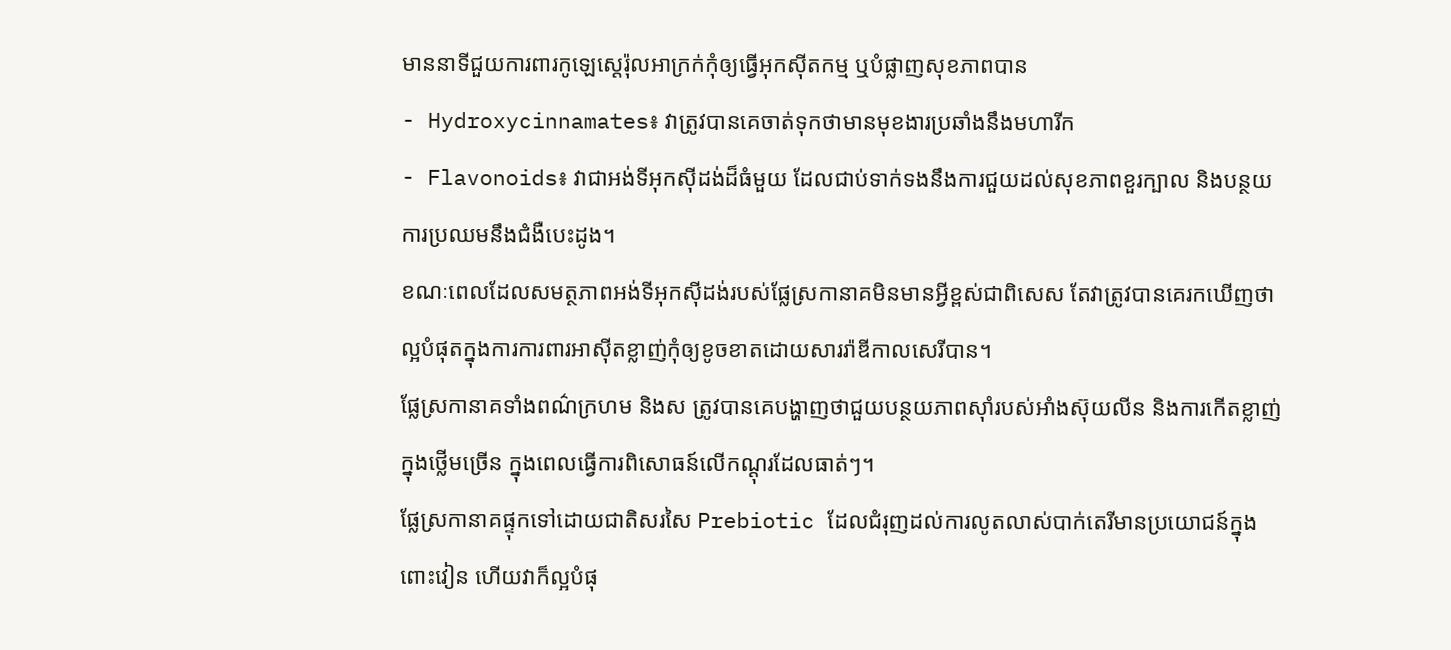មាននាទីជួយការពារកូឡេស្តេរ៉ុលអាក្រក់កុំឲ្យធ្វើអុកស៊ីតកម្ម ឬបំផ្លាញសុខភាពបាន
- Hydroxycinnamates៖ វាត្រូវបានគេចាត់ទុកថាមានមុខងារប្រឆាំងនឹងមហារីក
- Flavonoids៖ វាជាអង់ទីអុកស៊ីដង់ដ៏ធំមួយ ដែលជាប់ទាក់ទងនឹងការជួយដល់សុខភាពខួរក្បាល និងបន្ថយការប្រឈមនឹងជំងឺបេះដូង។
ខណៈពេលដែលសមត្ថភាពអង់ទីអុកស៊ីដង់របស់ផ្លែស្រកានាគមិនមានអ្វីខ្ពស់ជាពិសេស តែវាត្រូវបានគេរកឃើញថា ល្អបំផុតក្នុងការការពារអាស៊ីតខ្លាញ់កុំឲ្យខូចខាតដោយសាររ៉ាឌីកាលសេរីបាន។
ផ្លែស្រកានាគទាំងពណ៌ក្រហម និងស ត្រូវបានគេបង្ហាញថាជួយបន្ថយភាពស៊ាំរបស់អាំងស៊ុយលីន និងការកើតខ្លាញ់ក្នុងថ្លើមច្រើន ក្នុងពេលធ្វើការពិសោធន៍លើកណ្តុរដែលធាត់ៗ។
ផ្លែស្រកានាគផ្ទុកទៅដោយជាតិសរសៃ Prebiotic ដែលជំរុញដល់ការលូតលាស់បាក់តេរីមានប្រយោជន៍ក្នុងពោះវៀន ហើយវាក៏ល្អបំផុ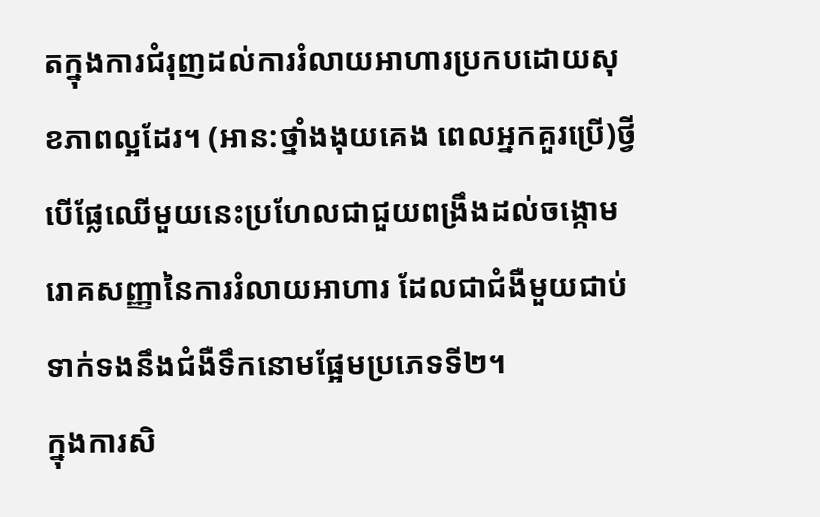តក្នុងការជំរុញដល់ការរំលាយអាហារប្រកបដោយសុខភាពល្អដែរ។ (អាន:ថ្នាំងងុយគេង ពេលអ្នកគួរប្រើ)ថ្វីបើផ្លែឈើមួយនេះប្រហែលជាជួយពង្រឹងដល់ចង្កោមរោគសញ្ញានៃការរំលាយអាហារ ដែលជាជំងឺមួយជាប់ទាក់ទងនឹងជំងឺទឹកនោមផ្អែមប្រភេទទី២។
ក្នុងការសិ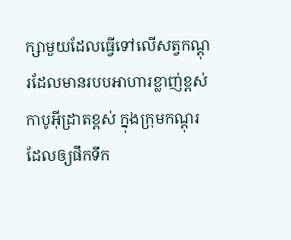ក្សាមួយដែលធ្វើទៅលើសត្វកណ្តុរដែលមានរបបអាហារខ្លាញ់ខ្ពស់ កាបូអ៊ីដ្រាតខ្ពស់ ក្នុងក្រុមកណ្តុរដែលឲ្យផឹកទឹក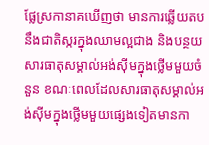ផ្លែស្រកានាគឃើញថា មានការឆ្លើយតបនឹងជាតិស្ករក្នុងឈាមល្អជាង និងបន្ថយសារធាតុសម្គាល់អង់ស៊ីមក្នុងថ្លើមមួយចំនួន ខណៈពេលដែលសារធាតុសម្គាល់អង់ស៊ីមក្នុងថ្លើមមួយផ្សេងទៀតមានកា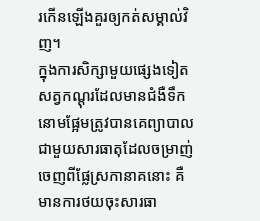រកើនឡើងគួរឲ្យកត់សម្គាល់វិញ។
ក្នុងការសិក្សាមួយផ្សេងទៀត សត្វកណ្តុរដែលមានជំងឺទឹកនោមផ្អែមត្រូវបានគេព្យាបាលជាមួយសារធាតុដែលចម្រាញ់ចេញពីផ្លែស្រកានាគនោះ គឺមានការថយចុះសារធា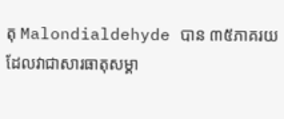តុ Malondialdehyde បាន ៣៥ភាគរយ ដែលវាជាសារធាតុសម្គា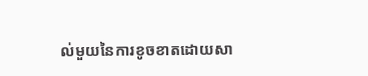ល់មួយនៃការខូចខាតដោយសា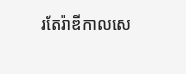រតែរ៉ាឌីកាលសេ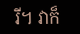រី។ វាក៏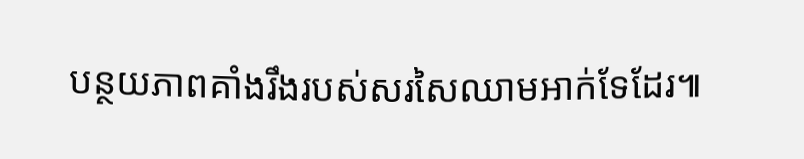បន្ថយភាពគាំងរឹងរបស់សរសៃឈាមអាក់ទែដែរ៕